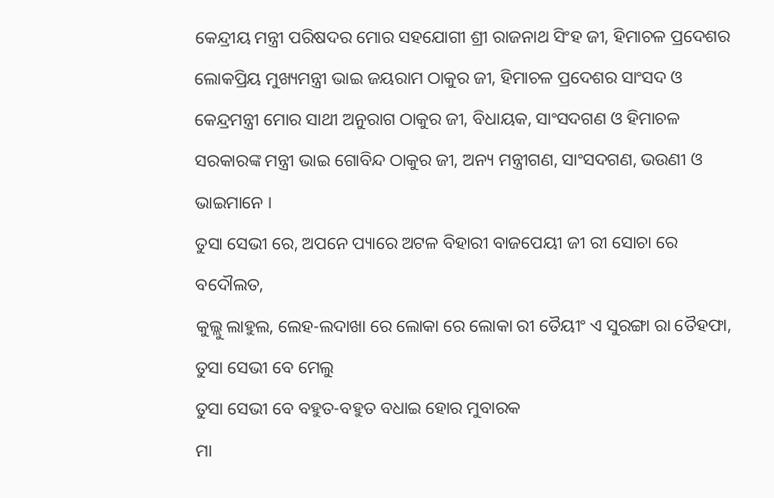କେନ୍ଦ୍ରୀୟ ମନ୍ତ୍ରୀ ପରିଷଦର ମୋର ସହଯୋଗୀ ଶ୍ରୀ ରାଜନାଥ ସିଂହ ଜୀ, ହିମାଚଳ ପ୍ରଦେଶର ଲୋକପ୍ରିୟ ମୁଖ୍ୟମନ୍ତ୍ରୀ ଭାଇ ଜୟରାମ ଠାକୁର ଜୀ, ହିମାଚଳ ପ୍ରଦେଶର ସାଂସଦ ଓ କେନ୍ଦ୍ରମନ୍ତ୍ରୀ ମୋର ସାଥୀ ଅନୁରାଗ ଠାକୁର ଜୀ, ବିଧାୟକ, ସାଂସଦଗଣ ଓ ହିମାଚଳ ସରକାରଙ୍କ ମନ୍ତ୍ରୀ ଭାଇ ଗୋବିନ୍ଦ ଠାକୁର ଜୀ, ଅନ୍ୟ ମନ୍ତ୍ରୀଗଣ, ସାଂସଦଗଣ, ଭଉଣୀ ଓ ଭାଇମାନେ ।
ତୁସା ସେଭୀ ରେ, ଅପନେ ପ୍ୟାରେ ଅଟଳ ବିହାରୀ ବାଜପେୟୀ ଜୀ ରୀ ସୋଚା ରେ ବଦୌଲତ,
କୁଲ୍ଲୁ ଲାହୁଲ, ଲେହ-ଲଦାଖା ରେ ଲୋକା ରେ ଲୋକା ରୀ ତୈୟୀଂ ଏ ସୁରଙ୍ଗା ରା ତୈହଫା, ତୁସା ସେଭୀ ବେ ମେଲୁ
ତୁସା ସେଭୀ ବେ ବହୁତ-ବହୁତ ବଧାଇ ହୋର ମୁବାରକ
ମା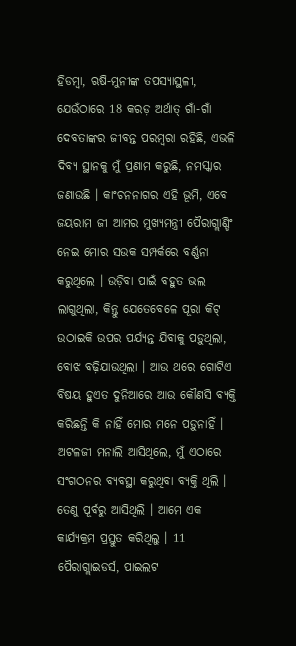ହିଡମ୍ବା, ଋଷି-ମୁନୀଙ୍କ ତପସ୍ୟାସ୍ଥଳୀ, ଯେଉଁଠାରେ 18 କରଡ଼ ଅର୍ଥାତ୍ ଗାଁ-ଗାଁ ଦେବତାଙ୍କର ଜୀବନ୍ତ ପରମ୍ବରା ରହିଛି, ଏଭଳି ଦିବ୍ୟ ସ୍ଥାନକୁ ମୁଁ ପ୍ରଣାମ କରୁଛି, ନମସ୍କାର ଜଣାଉଛି । କାଂଚନନାଗର ଏହି ଭୂମି, ଏବେ ଜୟରାମ ଜୀ ଆମର ମୁଖ୍ୟମନ୍ତ୍ରୀ ପୈରାଗ୍ଲାଣ୍ଡିଂ ନେଇ ମୋର ସଉକ ସମ୍ପର୍କରେ ବର୍ଣ୍ଣନା କରୁଥିଲେ । ଉଡ଼ିବା ପାଇଁ ବହୁତ ଭଲ ଲାଗୁଥିଲା, କିନ୍ତୁ ଯେତେବେଳେ ପୂରା କିଟ୍ ଉଠାଇକି ଉପର ପର୍ଯ୍ୟନ୍ତ ଯିବାକୁ ପଡ଼ୁଥିଲା, ବୋଝ ବଢ଼ିଯାଉଥିଲା । ଆଉ ଥରେ ଗୋଟିଏ ବିଷୟ ହୁଏତ ଦୁନିଆରେ ଆଉ କୌଣସି ବ୍ୟକ୍ତି କରିଛନ୍ତି କି ନାହିଁ ମୋର ମନେ ପଡ଼ୁନାହିଁ । ଅଟଳଜୀ ମନାଲି ଆସିଥିଲେ, ମୁଁ ଏଠାରେ ସଂଗଠନର ବ୍ୟବସ୍ଥା କରୁଥିବା ବ୍ୟକ୍ତି ଥିଲି । ତେଣୁ ପୂର୍ବରୁ ଆସିଥିଲି । ଆମେ ଏକ କାର୍ଯ୍ୟକ୍ରମ ପ୍ରସ୍ତୁତ କରିଥିଲୁ । 11 ପୈରାଗ୍ଲାଇଡର୍ସ, ପାଇଲଟ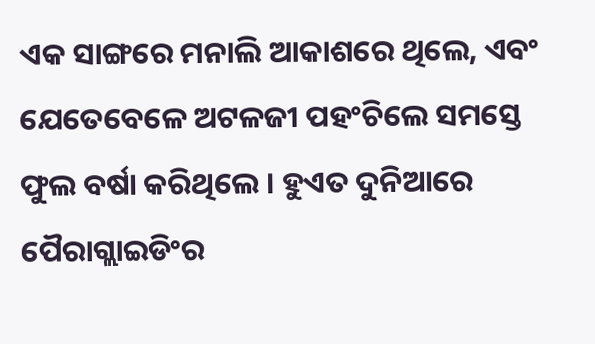ଏକ ସାଙ୍ଗରେ ମନାଲି ଆକାଶରେ ଥିଲେ, ଏବଂ ଯେତେବେଳେ ଅଟଳଜୀ ପହଂଚିଲେ ସମସ୍ତେ ଫୁଲ ବର୍ଷା କରିଥିଲେ । ହୁଏତ ଦୁନିଆରେ ପୈରାଗ୍ଲାଇଡିଂର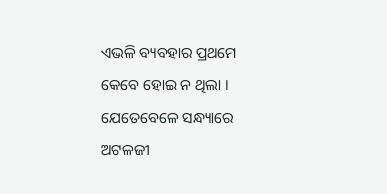ଏଭଳି ବ୍ୟବହାର ପ୍ରଥମେ କେବେ ହୋଇ ନ ଥିଲା । ଯେତେବେଳେ ସନ୍ଧ୍ୟାରେ ଅଟଳଜୀ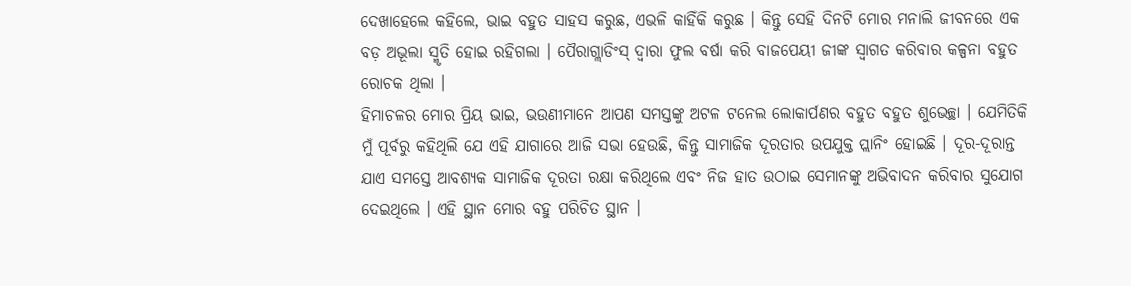ଦେଖାହେଲେ କହିଲେ, ଭାଇ ବହୁତ ସାହସ କରୁଛ, ଏଭଳି କାହିଁକି କରୁଛ । କିନ୍ତୁ ସେହି ଦିନଟି ମୋର ମନାଲି ଜୀବନରେ ଏକ ବଡ଼ ଅଭୂଲା ସ୍ମୃତି ହୋଇ ରହିଗଲା । ପୈରାଗ୍ଲାଡିଂସ୍ ଦ୍ୱାରା ଫୁଲ ବର୍ଷା କରି ବାଜପେୟୀ ଜୀଙ୍କ ସ୍ୱାଗତ କରିବାର କଳ୍ପନା ବହୁତ ରୋଚକ ଥିଲା ।
ହିମାଚଳର ମୋର ପ୍ରିୟ ଭାଇ, ଭଉଣୀମାନେ ଆପଣ ସମସ୍ତଙ୍କୁ ଅଟଳ ଟନେଲ ଲୋକାର୍ପଣର ବହୁତ ବହୁତ ଶୁଭେଚ୍ଛା । ଯେମିତିକି ମୁଁ ପୂର୍ବରୁ କହିଥିଲି ଯେ ଏହି ଯାଗାରେ ଆଜି ସଭା ହେଉଛି, କିନ୍ତୁ ସାମାଜିକ ଦୂରତାର ଉପଯୁକ୍ତ ପ୍ଲାନିଂ ହୋଇଛି । ଦୂର-ଦୂରାନ୍ତ ଯାଏ ସମସ୍ତେ ଆବଶ୍ୟକ ସାମାଜିକ ଦୂରତା ରକ୍ଷା କରିଥିଲେ ଏବଂ ନିଜ ହାତ ଉଠାଇ ସେମାନଙ୍କୁ ଅଭିବାଦନ କରିବାର ସୁଯୋଗ ଦେଇଥିଲେ । ଏହି ସ୍ଥାନ ମୋର ବହୁ ପରିଚିତ ସ୍ଥାନ ।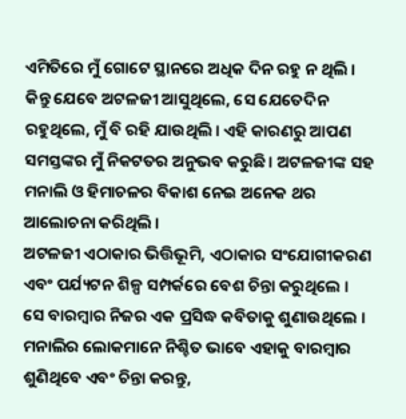ଏମିତିରେ ମୁଁ ଗୋଟେ ସ୍ଥାନରେ ଅଧିକ ଦିନ ରହୁ ନ ଥିଲି । କିନ୍ତୁ ଯେବେ ଅଟଳଜୀ ଆସୁଥିଲେ, ସେ ଯେତେଦିନ ରହୁଥିଲେ, ମୁଁ ବି ରହି ଯାଉଥିଲି । ଏହି କାରଣରୁ ଆପଣ ସମସ୍ତଙ୍କର ମୁଁ ନିକଟତର ଅନୁଭବ କରୁଛି । ଅଟଳଜୀଙ୍କ ସହ ମନାଲି ଓ ହିମାଚଳର ବିକାଶ ନେଇ ଅନେକ ଥର ଆଲୋଚନା କରିଥିଲି ।
ଅଟଳଜୀ ଏଠାକାର ଭିତ୍ତିଭୂମି, ଏଠାକାର ସଂଯୋଗୀକରଣ ଏବଂ ପର୍ଯ୍ୟଟନ ଶିଳ୍ପ ସମ୍ପର୍କରେ ବେଶ ଚିନ୍ତା କରୁଥିଲେ ।
ସେ ବାରମ୍ବାର ନିଜର ଏକ ପ୍ରସିଦ୍ଧ କବିତାକୁ ଶୁଣାଉଥିଲେ । ମନାଲିର ଲୋକମାନେ ନିଶ୍ଚିତ ଭାବେ ଏହାକୁ ବାରମ୍ବାର ଶୁଣିଥିବେ ଏବଂ ଚିନ୍ତା କରନ୍ତୁ,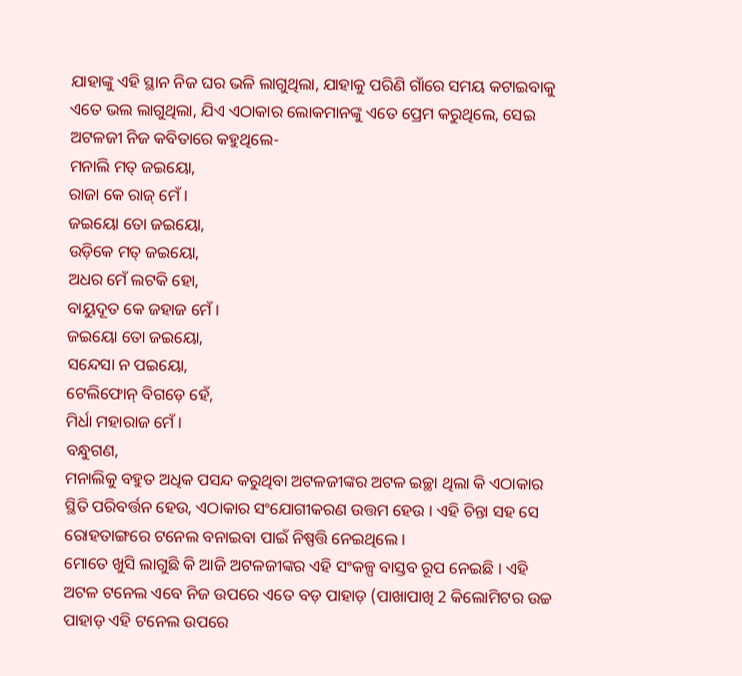ଯାହାଙ୍କୁ ଏହି ସ୍ଥାନ ନିଜ ଘର ଭଳି ଲାଗୁଥିଲା, ଯାହାକୁ ପରିଣି ଗାଁରେ ସମୟ କଟାଇବାକୁ ଏତେ ଭଲ ଲାଗୁଥିଲା, ଯିଏ ଏଠାକାର ଲୋକମାନଙ୍କୁ ଏତେ ପ୍ରେମ କରୁଥିଲେ, ସେଇ ଅଟଳଜୀ ନିଜ କବିତାରେ କହୁଥିଲେ-
ମନାଲି ମତ୍ ଜଇୟୋ,
ରାଜା କେ ରାଜ୍ ମେଁ ।
ଜଇୟୋ ତୋ ଜଇୟୋ,
ଉଡ଼ିକେ ମତ୍ ଜଇୟୋ,
ଅଧର ମେଁ ଲଟକି ହୋ,
ବାୟୁଦୂତ କେ ଜହାଜ ମେଁ ।
ଜଇୟୋ ତୋ ଜଇୟୋ,
ସନ୍ଦେସା ନ ପଇୟୋ,
ଟେଲିଫୋନ୍ ବିଗଡ଼େ ହେଁ,
ମିର୍ଧା ମହାରାଜ ମେଁ ।
ବନ୍ଧୁଗଣ,
ମନାଲିକୁ ବହୁତ ଅଧିକ ପସନ୍ଦ କରୁଥିବା ଅଟଳଜୀଙ୍କର ଅଟଳ ଇଚ୍ଛା ଥିଲା କି ଏଠାକାର ସ୍ଥିତି ପରିବର୍ତ୍ତନ ହେଉ, ଏଠାକାର ସଂଯୋଗୀକରଣ ଉତ୍ତମ ହେଉ । ଏହି ଚିନ୍ତା ସହ ସେ ରୋହତାଙ୍ଗରେ ଟନେଲ ବନାଇବା ପାଇଁ ନିଷ୍ପତ୍ତି ନେଇଥିଲେ ।
ମୋତେ ଖୁସି ଲାଗୁଛି କି ଆଜି ଅଟଳଜୀଙ୍କର ଏହି ସଂକଳ୍ପ ବାସ୍ତବ ରୂପ ନେଇଛି । ଏହି ଅଟଳ ଟନେଲ ଏବେ ନିଜ ଉପରେ ଏତେ ବଡ଼ ପାହାଡ଼ (ପାଖାପାଖି 2 କିଲୋମିଟର ଉଚ୍ଚ ପାହାଡ଼ ଏହି ଟନେଲ ଉପରେ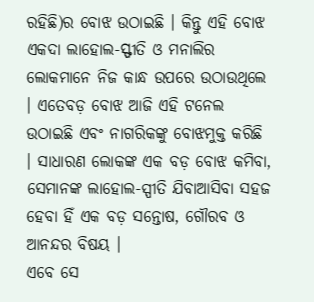ରହିଛି)ର ବୋଝ ଉଠାଇଛି । କିନ୍ତୁ ଏହି ବୋଝ ଏକଦା ଲାହୋଲ-ସ୍ଫୀତି ଓ ମନାଲିର ଲୋକମାନେ ନିଜ କାନ୍ଧ ଉପରେ ଉଠାଉଥିଲେ । ଏତେବଡ଼ ବୋଝ ଆଜି ଏହି ଟନେଲ ଉଠାଇଛି ଏବଂ ନାଗରିକଙ୍କୁ ବୋଝମୁକ୍ତ କରିଛି । ସାଧାରଣ ଲୋକଙ୍କ ଏକ ବଡ଼ ବୋଝ କମିବା, ସେମାନଙ୍କ ଲାହୋଲ-ସ୍ପୀତି ଯିବାଆସିବା ସହଜ ହେବା ହିଁ ଏକ ବଡ଼ ସନ୍ତୋଷ, ଗୌରବ ଓ ଆନନ୍ଦର ବିଷୟ ।
ଏବେ ସେ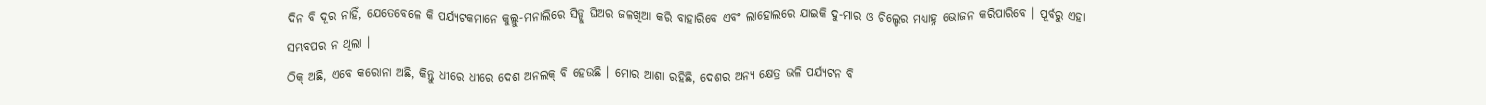ଦିନ ବି ଦୂର ନାହିଁ, ଯେତେବେଳେ କି ପର୍ଯ୍ୟଟକମାନେ କୁଲ୍ଲୁ-ମନାଲିରେ ସିଡ୍ଡୁ ଘିଅର ଜଳଖିଆ କରି ବାହାରିବେ ଏବଂ ଲାହୋଲରେ ଯାଇକି ଦୁ-ମାର ଓ ଚିଲ୍ଡେର ମଧ୍ୟାହ୍ନ ଭୋଜନ କରିପାରିବେ । ପୂର୍ବରୁ ଏହା ସମ୍ଭବପର ନ ଥିଲା ।
ଠିକ୍ ଅଛି, ଏବେ କରୋନା ଅଛି, କିନ୍ତୁ ଧୀରେ ଧୀରେ ଦେଶ ଅନଲକ୍ ବି ହେଉଛି । ମୋର ଆଶା ରହିଛି, ଦେଶର ଅନ୍ୟ କ୍ଷେତ୍ର ଭଳି ପର୍ଯ୍ୟଟନ ବି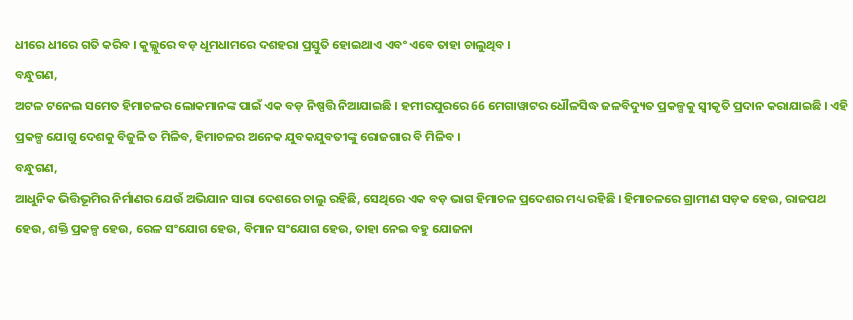ଧୀରେ ଧୀରେ ଗତି କରିବ । କୁଲ୍ଲୁରେ ବଡ଼ ଧୂମଧାମରେ ଦଶହରା ପ୍ରସ୍ତୁତି ହୋଇଥାଏ ଏବଂ ଏବେ ତାହା ଚାଲୁଥିବ ।
ବନ୍ଧୁଗଣ,
ଅଟଳ ଟନେଲ ସମେତ ହିମାଚଳର ଲୋକମାନଙ୍କ ପାଇଁ ଏକ ବଡ଼ ନିଷ୍ପତ୍ତି ନିଆଯାଇଛି । ହମୀରପୁରରେ 66 ମେଗାୱାଟର ଧୌଳସିଦ୍ଧ ଜଳବିଦ୍ୟୁତ ପ୍ରକଳ୍ପକୁ ସ୍ୱୀକୃତି ପ୍ରଦାନ କରାଯାଇଛି । ଏହି ପ୍ରକଳ୍ପ ଯୋଗୁ ଦେଶକୁ ବିଜୁଳି ତ ମିଳିବ, ହିମାଚଳର ଅନେକ ଯୁବକଯୁବତୀଙ୍କୁ ରୋଜଗାର ବି ମିଳିବ ।
ବନ୍ଧୁଗଣ,
ଆଧୁନିକ ଭିତ୍ତିଭୂମିର ନିର୍ମାଣର ଯେଉଁ ଅଭିଯାନ ସାରା ଦେଶରେ ଚାଲୁ ରହିଛି, ସେଥିରେ ଏକ ବଡ଼ ଭାଗ ହିମାଚଳ ପ୍ରଦେଶର ମଧ୍ୟ ରହିଛି । ହିମାଚଳରେ ଗ୍ରାମୀଣ ସଡ଼କ ହେଉ, ରାଜପଥ ହେଉ, ଶକ୍ତି ପ୍ରକଳ୍ପ ହେଉ, ରେଳ ସଂଯୋଗ ହେଉ, ବିମାନ ସଂଯୋଗ ହେଉ, ତାହା ନେଇ ବହୁ ଯୋଜନା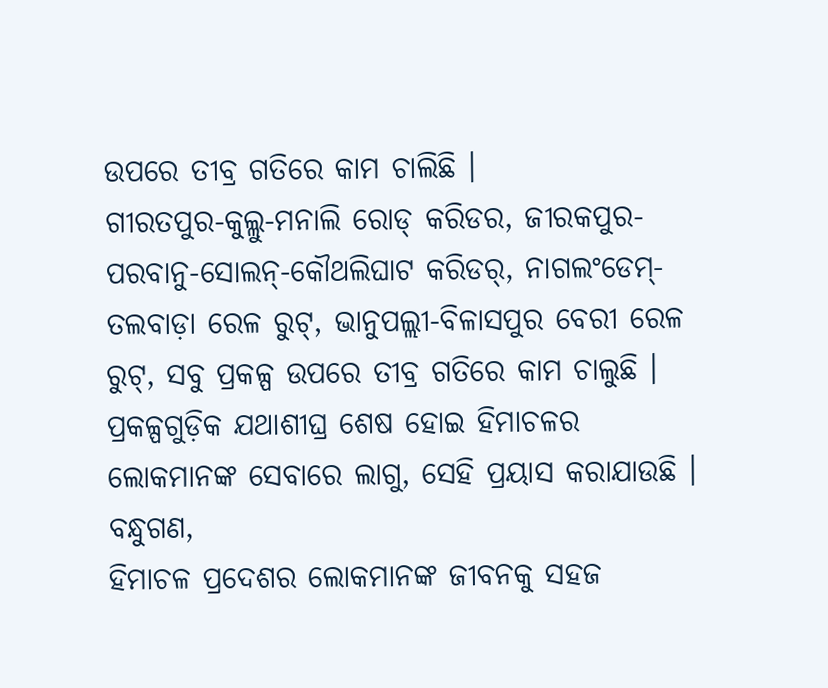ଉପରେ ତୀବ୍ର ଗତିରେ କାମ ଚାଲିଛି ।
ଗୀରତପୁର-କୁଲ୍ଲୁ-ମନାଲି ରୋଡ୍ କରିଡର, ଜୀରକପୁର-ପରବାନୁ-ସୋଲନ୍-କୌଥଲିଘାଟ କରିଡର୍, ନାଗଲଂଡେମ୍-ତଲବାଡ଼ା ରେଳ ରୁଟ୍, ଭାନୁପଲ୍ଲୀ-ବିଳାସପୁର ବେରୀ ରେଳ ରୁଟ୍, ସବୁ ପ୍ରକଳ୍ପ ଉପରେ ତୀବ୍ର ଗତିରେ କାମ ଚାଲୁଛି । ପ୍ରକଳ୍ପଗୁଡ଼ିକ ଯଥାଶୀଘ୍ର ଶେଷ ହୋଇ ହିମାଚଳର ଲୋକମାନଙ୍କ ସେବାରେ ଲାଗୁ, ସେହି ପ୍ରୟାସ କରାଯାଉଛି ।
ବନ୍ଧୁଗଣ,
ହିମାଚଳ ପ୍ରଦେଶର ଲୋକମାନଙ୍କ ଜୀବନକୁ ସହଜ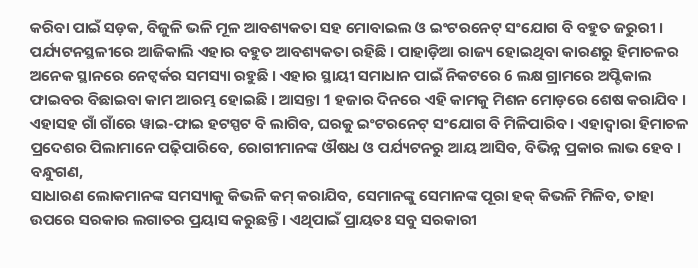କରିବା ପାଇଁ ସଡ଼କ, ବିଜୁଳି ଭଳି ମୂଳ ଆବଶ୍ୟକତା ସହ ମୋବାଇଲ ଓ ଇଂଟରନେଟ୍ ସଂଯୋଗ ବି ବହୁତ ଜରୁରୀ । ପର୍ଯ୍ୟଟନସ୍ଥଳୀରେ ଆଜିକାଲି ଏହାର ବହୁତ ଆବଶ୍ୟକତା ରହିଛି । ପାହାଡ଼ିଆ ରାଜ୍ୟ ହୋଇଥିବା କାରଣରୁ ହିମାଚଳର ଅନେକ ସ୍ଥାନରେ ନେଟ୍ୱର୍କର ସମସ୍ୟା ରହୁଛି । ଏହାର ସ୍ଥାୟୀ ସମାଧାନ ପାଇଁ ନିକଟରେ 6 ଲକ୍ଷ ଗ୍ରାମରେ ଅପ୍ଟିକାଲ ଫାଇବର ବିଛାଇବା କାମ ଆରମ୍ଭ ହୋଇଛି । ଆସନ୍ତା 1 ହଜାର ଦିନରେ ଏହି କାମକୁ ମିଶନ ମୋଡ଼ରେ ଶେଷ କରାଯିବ । ଏହାସହ ଗାଁ ଗାଁରେ ୱାଇ-ଫାଇ ହଟସ୍ପଟ ବି ଲାଗିବ, ଘରକୁ ଇଂଟରନେଟ୍ ସଂଯୋଗ ବି ମିଳିପାରିବ । ଏହାଦ୍ୱାରା ହିମାଚଳ ପ୍ରଦେଶର ପିଲାମାନେ ପଢ଼ିପାରିବେ, ରୋଗୀମାନଙ୍କ ଔଷଧ ଓ ପର୍ଯ୍ୟଟନରୁ ଆୟ ଆସିବ, ବିଭିନ୍ନ ପ୍ରକାର ଲାଭ ହେବ ।
ବନ୍ଧୁଗଣ,
ସାଧାରଣ ଲୋକମାନଙ୍କ ସମସ୍ୟାକୁ କିଭଳି କମ୍ କରାଯିବ, ସେମାନଙ୍କୁ ସେମାନଙ୍କ ପୂରା ହକ୍ କିଭଳି ମିଳିବ, ତାହା ଉପରେ ସରକାର ଲଗାତର ପ୍ରୟାସ କରୁଛନ୍ତି । ଏଥିପାଇଁ ପ୍ରାୟତଃ ସବୁ ସରକାରୀ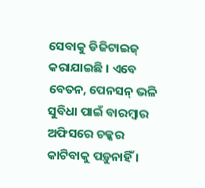ସେବାକୁ ଡିଜିଟାଇଜ୍ କରାଯାଇଛି । ଏବେ ବେତନ, ପେନସନ୍ ଭଳି ସୁବିଧା ପାଇଁ ବାରମ୍ବାର ଅଫିସରେ ଚକ୍କର କାଟିବାକୁ ପଡ଼ୁନାହିଁ ।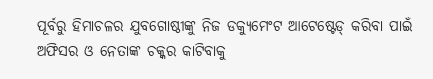ପୂର୍ବରୁ ହିମାଚଳର ଯୁବଗୋଷ୍ଠୀଙ୍କୁ ନିଜ ଡକ୍ୟୁମେଂଟ ଆଟେଷ୍ଟେଡ୍ କରିବା ପାଇଁ ଅଫିସର ଓ ନେତାଙ୍କ ଚକ୍କର କାଟିବାକୁ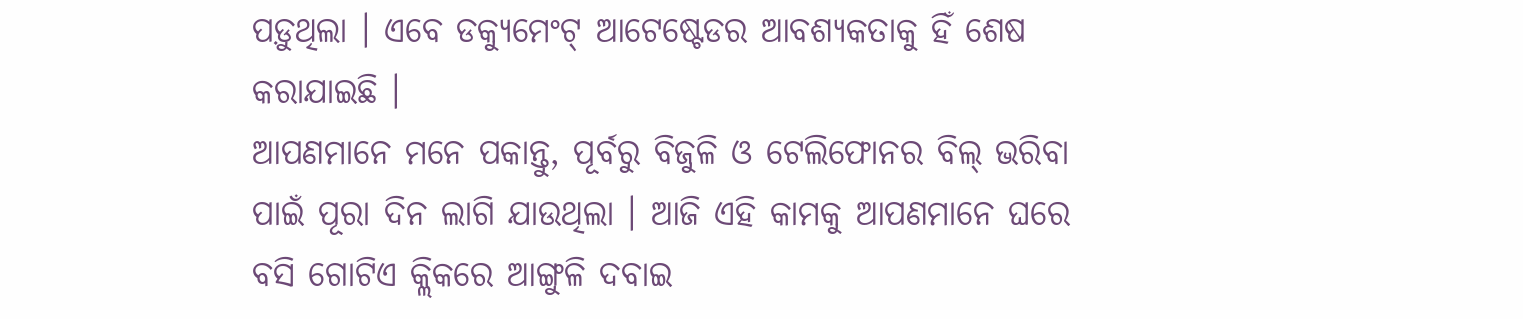ପଡ଼ୁଥିଲା । ଏବେ ଡକ୍ୟୁମେଂଟ୍ ଆଟେଷ୍ଟେଡର ଆବଶ୍ୟକତାକୁ ହିଁ ଶେଷ କରାଯାଇଛି ।
ଆପଣମାନେ ମନେ ପକାନ୍ତୁ, ପୂର୍ବରୁ ବିଜୁଳି ଓ ଟେଲିଫୋନର ବିଲ୍ ଭରିବା ପାଇଁ ପୂରା ଦିନ ଲାଗି ଯାଉଥିଲା । ଆଜି ଏହି କାମକୁ ଆପଣମାନେ ଘରେ ବସି ଗୋଟିଏ କ୍ଲିକରେ ଆଙ୍ଗୁଳି ଦବାଇ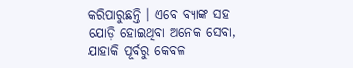କରିପାରୁଛନ୍ତି । ଏବେ ବ୍ୟାଙ୍କ ସହ ଯୋଡ଼ି ହୋଇଥିବା ଅନେକ ସେବା, ଯାହାକି ପୂର୍ବରୁ କେବଳ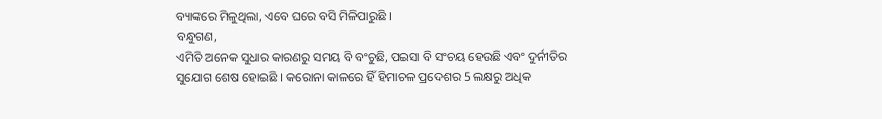ବ୍ୟାଙ୍କରେ ମିଳୁଥିଲା, ଏବେ ଘରେ ବସି ମିଳିପାରୁଛି ।
ବନ୍ଧୁଗଣ,
ଏମିତି ଅନେକ ସୁଧାର କାରଣରୁ ସମୟ ବି ବଂଚୁଛି, ପଇସା ବି ସଂଚୟ ହେଉଛି ଏବଂ ଦୁର୍ନୀତିର ସୁଯୋଗ ଶେଷ ହୋଇଛି । କରୋନା କାଳରେ ହିଁ ହିମାଚଳ ପ୍ରଦେଶର 5 ଲକ୍ଷରୁ ଅଧିକ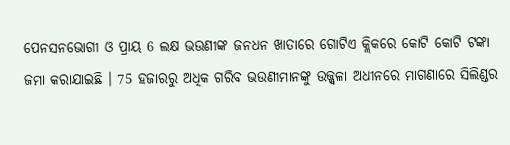ପେନସନଭୋଗୀ ଓ ପ୍ରାୟ 6 ଲକ୍ଷ ଭଉଣୀଙ୍କ ଜନଧନ ଖାତାରେ ଗୋଟିଏ କ୍ଲିକରେ କୋଟି କୋଟି ଟଙ୍କା ଜମା କରାଯାଇଛି । 75 ହଜାରରୁ ଅଧିକ ଗରିବ ଭଉଣୀମାନଙ୍କୁ ଉଜ୍ଜ୍ୱଳା ଅଧୀନରେ ମାଗଣାରେ ସିଲିଣ୍ଡର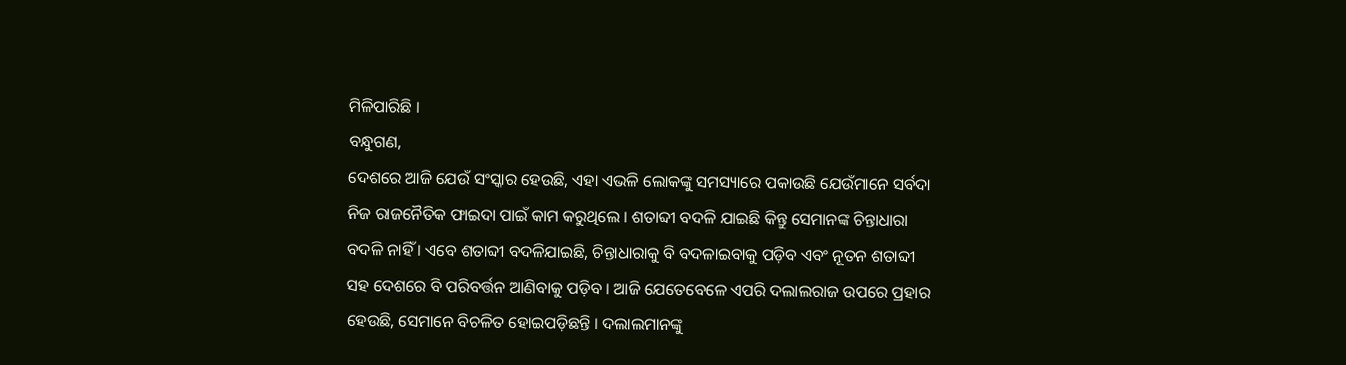ମିଳିପାରିଛି ।
ବନ୍ଧୁଗଣ,
ଦେଶରେ ଆଜି ଯେଉଁ ସଂସ୍କାର ହେଉଛି, ଏହା ଏଭଳି ଲୋକଙ୍କୁ ସମସ୍ୟାରେ ପକାଉଛି ଯେଉଁମାନେ ସର୍ବଦା ନିଜ ରାଜନୈତିକ ଫାଇଦା ପାଇଁ କାମ କରୁଥିଲେ । ଶତାବ୍ଦୀ ବଦଳି ଯାଇଛି କିନ୍ତୁ ସେମାନଙ୍କ ଚିନ୍ତାଧାରା ବଦଳି ନାହିଁ । ଏବେ ଶତାବ୍ଦୀ ବଦଳିଯାଇଛି, ଚିନ୍ତାଧାରାକୁ ବି ବଦଳାଇବାକୁ ପଡ଼ିବ ଏବଂ ନୂତନ ଶତାବ୍ଦୀ ସହ ଦେଶରେ ବି ପରିବର୍ତ୍ତନ ଆଣିବାକୁ ପଡ଼ିବ । ଆଜି ଯେତେବେଳେ ଏପରି ଦଲାଲରାଜ ଉପରେ ପ୍ରହାର ହେଉଛି, ସେମାନେ ବିଚଳିତ ହୋଇପଡ଼ିଛନ୍ତି । ଦଲାଲମାନଙ୍କୁ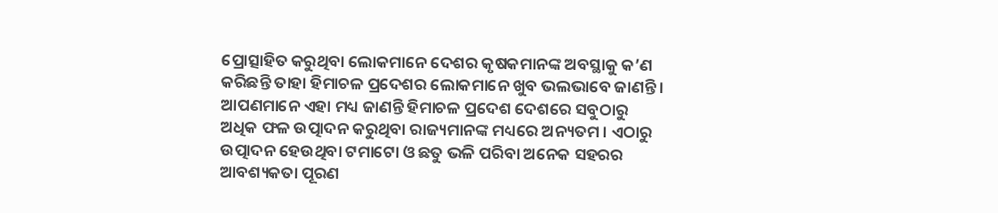ପ୍ରୋତ୍ସାହିତ କରୁଥିବା ଲୋକମାନେ ଦେଶର କୃଷକମାନଙ୍କ ଅବସ୍ଥାକୁ କ’ଣ କରିଛନ୍ତି ତାହା ହିମାଚଳ ପ୍ରଦେଶର ଲୋକମାନେ ଖୁବ ଭଲଭାବେ ଜାଣନ୍ତି ।
ଆପଣମାନେ ଏହା ମଧ୍ୟ ଜାଣନ୍ତି ହିମାଚଳ ପ୍ରଦେଶ ଦେଶରେ ସବୁଠାରୁ ଅଧିକ ଫଳ ଉତ୍ପାଦନ କରୁଥିବା ରାଜ୍ୟମାନଙ୍କ ମଧ୍ୟରେ ଅନ୍ୟତମ । ଏଠାରୁ ଉତ୍ପାଦନ ହେଉଥିବା ଟମାଟୋ ଓ ଛତୁ ଭଳି ପରିବା ଅନେକ ସହରର ଆବଶ୍ୟକତା ପୂରଣ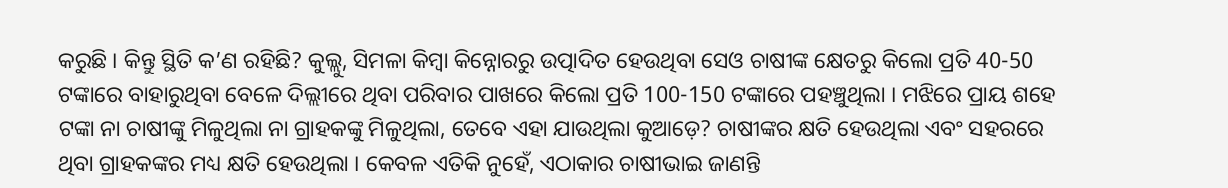କରୁଛି । କିନ୍ତୁ ସ୍ଥିତି କ’ଣ ରହିଛି? କୁଲ୍ଲୁ, ସିମଳା କିମ୍ବା କିନ୍ନୋରରୁ ଉତ୍ପାଦିତ ହେଉଥିବା ସେଓ ଚାଷୀଙ୍କ କ୍ଷେତରୁ କିଲୋ ପ୍ରତି 40-50 ଟଙ୍କାରେ ବାହାରୁଥିବା ବେଳେ ଦିଲ୍ଲୀରେ ଥିବା ପରିବାର ପାଖରେ କିଲୋ ପ୍ରତି 100-150 ଟଙ୍କାରେ ପହଞ୍ଚୁଥିଲା । ମଝିରେ ପ୍ରାୟ ଶହେ ଟଙ୍କା ନା ଚାଷୀଙ୍କୁ ମିଳୁଥିଲା ନା ଗ୍ରାହକଙ୍କୁ ମିଳୁଥିଲା, ତେବେ ଏହା ଯାଉଥିଲା କୁଆଡ଼େ? ଚାଷୀଙ୍କର କ୍ଷତି ହେଉଥିଲା ଏବଂ ସହରରେ ଥିବା ଗ୍ରାହକଙ୍କର ମଧ୍ୟ କ୍ଷତି ହେଉଥିଲା । କେବଳ ଏତିକି ନୁହେଁ, ଏଠାକାର ଚାଷୀଭାଇ ଜାଣନ୍ତି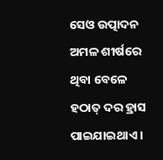ସେଓ ଉତ୍ପାଦନ ଅମଳ ଶୀର୍ଷରେ ଥିବା ବେଳେ ହଠାତ୍ ଦର ହ୍ରାସ ପାଇଯାଇଥାଏ ।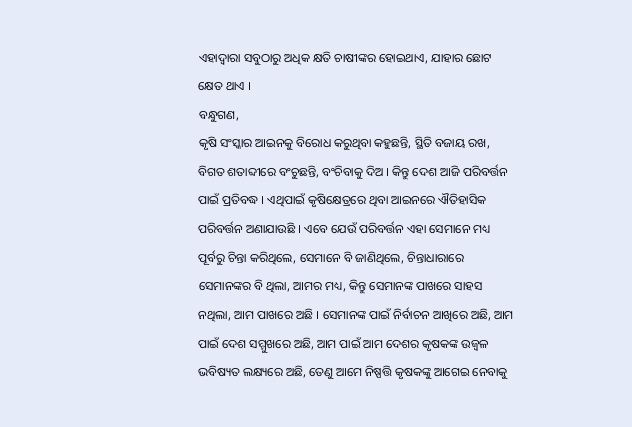ଏହାଦ୍ୱାରା ସବୁଠାରୁ ଅଧିକ କ୍ଷତି ଚାଷୀଙ୍କର ହୋଇଥାଏ, ଯାହାର ଛୋଟ କ୍ଷେତ ଥାଏ ।
ବନ୍ଧୁଗଣ,
କୃଷି ସଂସ୍କାର ଆଇନକୁ ବିରୋଧ କରୁଥିବା କହୁଛନ୍ତି, ସ୍ଥିତି ବଜାୟ ରଖ, ବିଗତ ଶତାବ୍ଦୀରେ ବଂଚୁଛନ୍ତି, ବଂଚିବାକୁ ଦିଅ । କିନ୍ତୁ ଦେଶ ଆଜି ପରିବର୍ତ୍ତନ ପାଇଁ ପ୍ରତିବଦ୍ଧ । ଏଥିପାଇଁ କୃଷିକ୍ଷେତ୍ରରେ ଥିବା ଆଇନରେ ଐତିହାସିକ ପରିବର୍ତ୍ତନ ଅଣାଯାଉଛି । ଏବେ ଯେଉଁ ପରିବର୍ତ୍ତନ ଏହା ସେମାନେ ମଧ୍ୟ ପୂର୍ବରୁ ଚିନ୍ତା କରିଥିଲେ, ସେମାନେ ବି ଜାଣିଥିଲେ, ଚିନ୍ତାଧାରାରେ ସେମାନଙ୍କର ବି ଥିଲା, ଆମର ମଧ୍ୟ, କିନ୍ତୁ ସେମାନଙ୍କ ପାଖରେ ସାହସ ନଥିଲା, ଆମ ପାଖରେ ଅଛି । ସେମାନଙ୍କ ପାଇଁ ନିର୍ବାଚନ ଆଖିରେ ଅଛି, ଆମ ପାଇଁ ଦେଶ ସମ୍ମୁଖରେ ଅଛି, ଆମ ପାଇଁ ଆମ ଦେଶର କୃଷକଙ୍କ ଉଜ୍ୱଳ ଭବିଷ୍ୟତ ଲକ୍ଷ୍ୟରେ ଅଛି, ତେଣୁ ଆମେ ନିଷ୍ପତ୍ତି କୃଷକଙ୍କୁ ଆଗେଇ ନେବାକୁ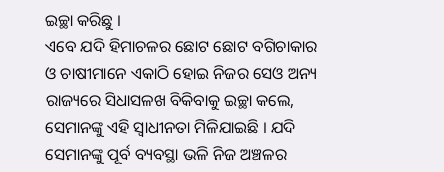ଇଚ୍ଛା କରିଛୁ ।
ଏବେ ଯଦି ହିମାଚଳର ଛୋଟ ଛୋଟ ବଗିଚାକାର ଓ ଚାଷୀମାନେ ଏକାଠି ହୋଇ ନିଜର ସେଓ ଅନ୍ୟ ରାଜ୍ୟରେ ସିଧାସଳଖ ବିକିବାକୁ ଇଚ୍ଛା କଲେ, ସେମାନଙ୍କୁ ଏହି ସ୍ୱାଧୀନତା ମିଳିଯାଇଛି । ଯଦି ସେମାନଙ୍କୁ ପୂର୍ବ ବ୍ୟବସ୍ଥା ଭଳି ନିଜ ଅଞ୍ଚଳର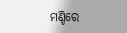ମଣ୍ଡିରେ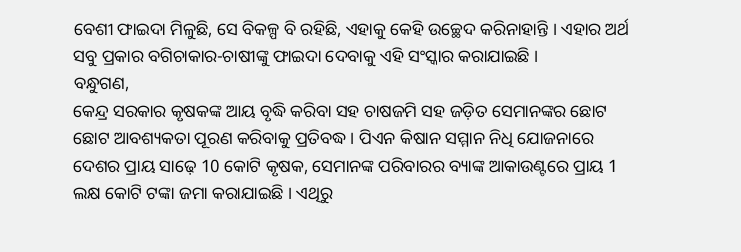ବେଶୀ ଫାଇଦା ମିଳୁଛି, ସେ ବିକଳ୍ପ ବି ରହିଛି, ଏହାକୁ କେହି ଉଚ୍ଛେଦ କରିନାହାନ୍ତି । ଏହାର ଅର୍ଥ ସବୁ ପ୍ରକାର ବଗିଚାକାର-ଚାଷୀଙ୍କୁ ଫାଇଦା ଦେବାକୁ ଏହି ସଂସ୍କାର କରାଯାଇଛି ।
ବନ୍ଧୁଗଣ,
କେନ୍ଦ୍ର ସରକାର କୃଷକଙ୍କ ଆୟ ବୃଦ୍ଧି କରିବା ସହ ଚାଷଜମି ସହ ଜଡ଼ିତ ସେମାନଙ୍କର ଛୋଟ ଛୋଟ ଆବଶ୍ୟକତା ପୂରଣ କରିବାକୁ ପ୍ରତିବଦ୍ଧ । ପିଏନ କିଷାନ ସମ୍ମାନ ନିଧି ଯୋଜନାରେ ଦେଶର ପ୍ରାୟ ସାଢ଼େ 10 କୋଟି କୃଷକ, ସେମାନଙ୍କ ପରିବାରର ବ୍ୟାଙ୍କ ଆକାଉଣ୍ଟରେ ପ୍ରାୟ 1 ଲକ୍ଷ କୋଟି ଟଙ୍କା ଜମା କରାଯାଇଛି । ଏଥିରୁ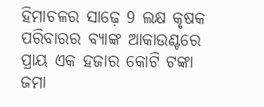ହିମାଚଳର ସାଢ଼େ 9 ଲକ୍ଷ କୃଷକ ପରିବାରର ବ୍ୟାଙ୍କ ଆକାଉଣ୍ଟରେ ପ୍ରାୟ ଏକ ହଜାର କୋଟି ଟଙ୍କା ଜମା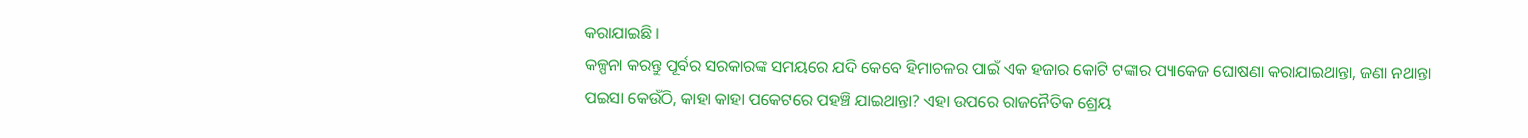କରାଯାଇଛି ।
କଳ୍ପନା କରନ୍ତୁ ପୂର୍ବର ସରକାରଙ୍କ ସମୟରେ ଯଦି କେବେ ହିମାଚଳର ପାଇଁ ଏକ ହଜାର କୋଟି ଟଙ୍କାର ପ୍ୟାକେଜ ଘୋଷଣା କରାଯାଇଥାନ୍ତା, ଜଣା ନଥାନ୍ତା ପଇସା କେଉଁଠି, କାହା କାହା ପକେଟରେ ପହଞ୍ଚି ଯାଇଥାନ୍ତା? ଏହା ଉପରେ ରାଜନୈତିକ ଶ୍ରେୟ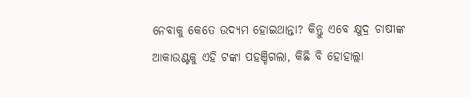ନେବାକୁ କେତେ ଉଦ୍ୟମ ହୋଇଥାନ୍ତା? କିନ୍ତୁ ଏବେ କ୍ଷୁଦ୍ର ଚାଷୀଙ୍କ ଆକାଉଣ୍ଟକୁ ଏହି ଟଙ୍କା ପହଞ୍ଚିଗଲା, କିଛି ବି ହୋହାଲ୍ଲା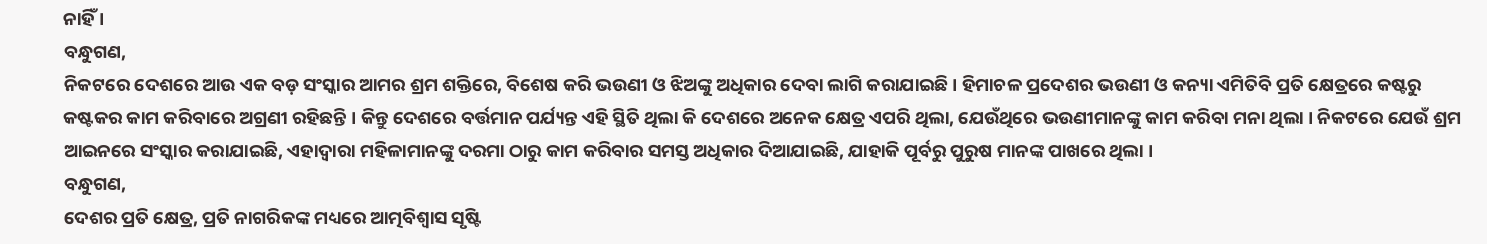ନାହିଁ ।
ବନ୍ଧୁଗଣ,
ନିକଟରେ ଦେଶରେ ଆଉ ଏକ ବଡ଼ ସଂସ୍କାର ଆମର ଶ୍ରମ ଶକ୍ତିରେ, ବିଶେଷ କରି ଭଉଣୀ ଓ ଝିଅଙ୍କୁ ଅଧିକାର ଦେବା ଲାଗି କରାଯାଇଛି । ହିମାଚଳ ପ୍ରଦେଶର ଭଉଣୀ ଓ କନ୍ୟା ଏମିତିବି ପ୍ରତି କ୍ଷେତ୍ରରେ କଷ୍ଟରୁ କଷ୍ଟକର କାମ କରିବାରେ ଅଗ୍ରଣୀ ରହିଛନ୍ତି । କିନ୍ତୁ ଦେଶରେ ବର୍ତ୍ତମାନ ପର୍ଯ୍ୟନ୍ତ ଏହି ସ୍ଥିତି ଥିଲା କି ଦେଶରେ ଅନେକ କ୍ଷେତ୍ର ଏପରି ଥିଲା, ଯେଉଁଥିରେ ଭଉଣୀମାନଙ୍କୁ କାମ କରିବା ମନା ଥିଲା । ନିକଟରେ ଯେଉଁ ଶ୍ରମ ଆଇନରେ ସଂସ୍କାର କରାଯାଇଛି, ଏହାଦ୍ୱାରା ମହିଳାମାନଙ୍କୁ ଦରମା ଠାରୁ କାମ କରିବାର ସମସ୍ତ ଅଧିକାର ଦିଆଯାଇଛି, ଯାହାକି ପୂର୍ବରୁ ପୁରୁଷ ମାନଙ୍କ ପାଖରେ ଥିଲା ।
ବନ୍ଧୁଗଣ,
ଦେଶର ପ୍ରତି କ୍ଷେତ୍ର, ପ୍ରତି ନାଗରିକଙ୍କ ମଧ୍ୟରେ ଆତ୍ମବିଶ୍ୱାସ ସୃଷ୍ଟି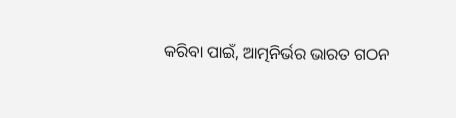କରିବା ପାଇଁ, ଆତ୍ମନିର୍ଭର ଭାରତ ଗଠନ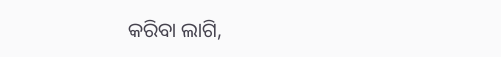କରିବା ଲାଗି,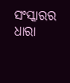ସଂସ୍କାରର ଧାରା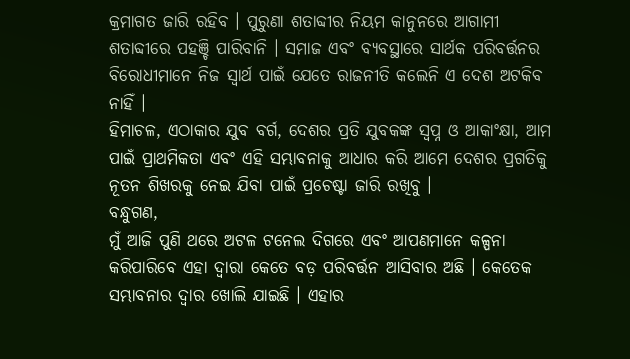କ୍ରମାଗତ ଜାରି ରହିବ । ପୁରୁଣା ଶତାବ୍ଦୀର ନିୟମ କାନୁନରେ ଆଗାମୀ ଶତାବ୍ଦୀରେ ପହଞ୍ଚି ପାରିବାନି । ସମାଜ ଏବଂ ବ୍ୟବସ୍ଥାରେ ସାର୍ଥକ ପରିବର୍ତ୍ତନର ବିରୋଧୀମାନେ ନିଜ ସ୍ୱାର୍ଥ ପାଇଁ ଯେତେ ରାଜନୀତି କଲେନି ଏ ଦେଶ ଅଟକିବ ନାହିଁ ।
ହିମାଚଳ, ଏଠାକାର ଯୁବ ବର୍ଗ, ଦେଶର ପ୍ରତି ଯୁବକଙ୍କ ସ୍ୱପ୍ନ ଓ ଆକାଂକ୍ଷା, ଆମ ପାଇଁ ପ୍ରାଥମିକତା ଏବଂ ଏହି ସମ୍ଭାବନାକୁ ଆଧାର କରି ଆମେ ଦେଶର ପ୍ରଗତିକୁ ନୂତନ ଶିଖରକୁ ନେଇ ଯିବା ପାଇଁ ପ୍ରଚେଷ୍ଟା ଜାରି ରଖିବୁ ।
ବନ୍ଧୁଗଣ,
ମୁଁ ଆଜି ପୁଣି ଥରେ ଅଟଳ ଟନେଲ ଦିଗରେ ଏବଂ ଆପଣମାନେ କଳ୍ପନା କରିପାରିବେ ଏହା ଦ୍ୱାରା କେତେ ବଡ଼ ପରିବର୍ତ୍ତନ ଆସିବାର ଅଛି । କେତେକ ସମ୍ଭାବନାର ଦ୍ୱାର ଖୋଲି ଯାଇଛି । ଏହାର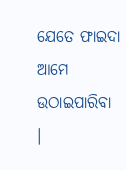ଯେତେ ଫାଇଦା ଆମେ ଉଠାଇପାରିବା ।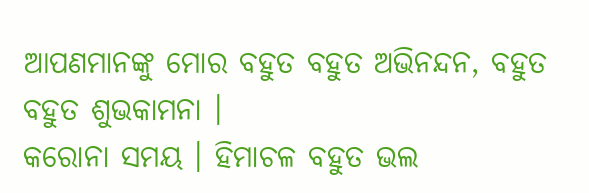ଆପଣମାନଙ୍କୁ ମୋର ବହୁତ ବହୁତ ଅଭିନନ୍ଦନ, ବହୁତ ବହୁତ ଶୁଭକାମନା ।
କରୋନା ସମୟ । ହିମାଚଳ ବହୁତ ଭଲ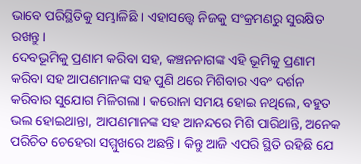ଭାବେ ପରିସ୍ଥିତିକୁ ସମ୍ଭାଳିଛି । ଏହାସତ୍ତ୍ୱେ ନିଜକୁ ସଂକ୍ରମଣରୁ ସୁରକ୍ଷିତ ରଖନ୍ତୁ ।
ଦେବଭୂମିକୁ ପ୍ରଣାମ କରିବା ସହ, କଞ୍ଚନନାଗଙ୍କ ଏହି ଭୂମିକୁ ପ୍ରଣାମ କରିବା ସହ ଆପଣମାନଙ୍କ ସହ ପୁଣି ଥରେ ମିଶିବାର ଏବଂ ଦର୍ଶନ କରିବାର ସୁଯୋଗ ମିଳିଗଲା । କରୋନା ସମୟ ହୋଇ ନଥିଲେ, ବହୁତ ଭଲ ହୋଇଥାନ୍ତା, ଆପଣମାନଙ୍କ ସହ ଆନନ୍ଦରେ ମିଶି ପାରିଥାନ୍ତି, ଅନେକ ପରିଚିତ ଚେହେରା ସମ୍ମୁଖରେ ଅଛନ୍ତି । କିନ୍ତୁ ଆଜି ଏପରି ସ୍ଥିତି ରହିଛି ଯେ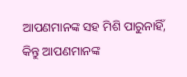ଆପଣମାନଙ୍କ ସହ ମିଶି ପାରୁନାହିଁ, କିନ୍ତୁ ଆପଣମାନଙ୍କ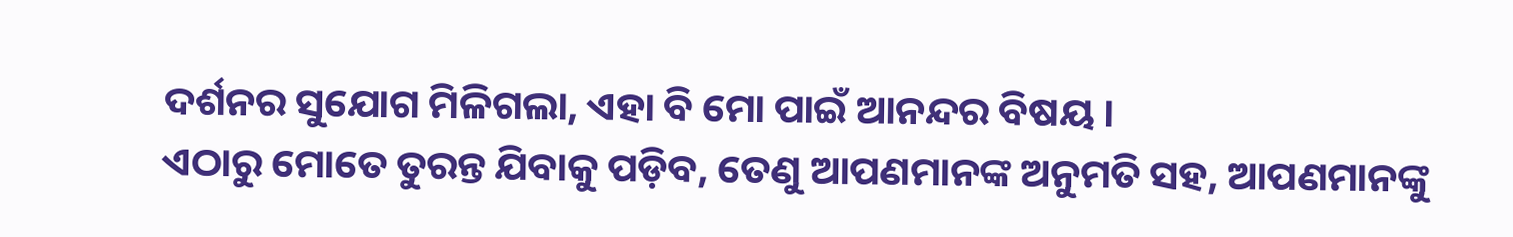ଦର୍ଶନର ସୁଯୋଗ ମିଳିଗଲା, ଏହା ବି ମୋ ପାଇଁ ଆନନ୍ଦର ବିଷୟ ।
ଏଠାରୁ ମୋତେ ତୁରନ୍ତ ଯିବାକୁ ପଡ଼ିବ, ତେଣୁ ଆପଣମାନଙ୍କ ଅନୁମତି ସହ, ଆପଣମାନଙ୍କୁ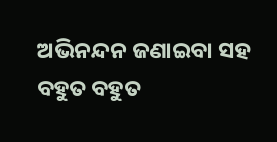ଅଭିନନ୍ଦନ ଜଣାଇବା ସହ
ବହୁତ ବହୁତ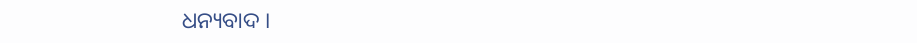ଧନ୍ୟବାଦ ।